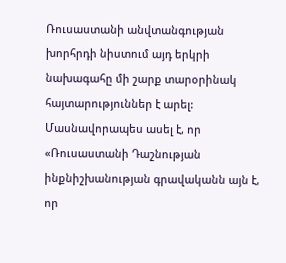Ռուսաստանի անվտանգության խորհրդի նիստում այդ երկրի նախագահը մի շարք տարօրինակ հայտարություններ է արել:
Մասնավորապես ասել է, որ «Ռուսաստանի Դաշնության ինքնիշխանության գրավականն այն է, որ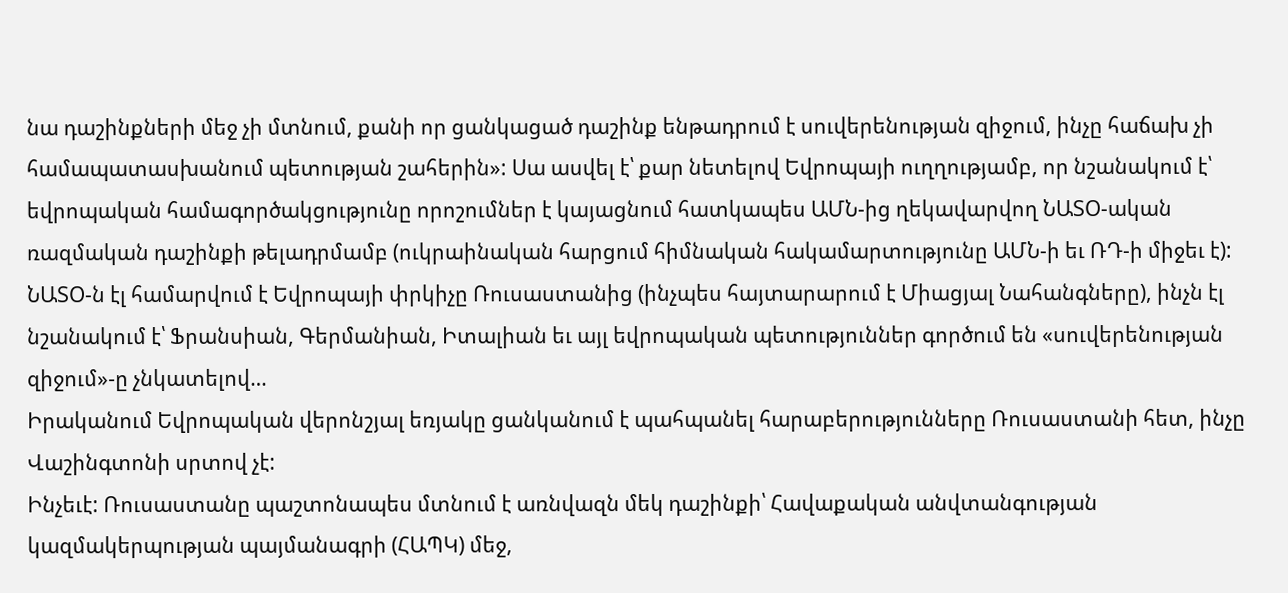նա դաշինքների մեջ չի մտնում, քանի որ ցանկացած դաշինք ենթադրում է սուվերենության զիջում, ինչը հաճախ չի համապատասխանում պետության շահերին»: Սա ասվել է՝ քար նետելով Եվրոպայի ուղղությամբ, որ նշանակում է՝ եվրոպական համագործակցությունը որոշումներ է կայացնում հատկապես ԱՄՆ-ից ղեկավարվող ՆԱՏՕ-ական ռազմական դաշինքի թելադրմամբ (ուկրաինական հարցում հիմնական հակամարտությունը ԱՄՆ-ի եւ ՌԴ-ի միջեւ է): ՆԱՏՕ-ն էլ համարվում է Եվրոպայի փրկիչը Ռուսաստանից (ինչպես հայտարարում է Միացյալ Նահանգները), ինչն էլ նշանակում է՝ Ֆրանսիան, Գերմանիան, Իտալիան եւ այլ եվրոպական պետություններ գործում են «սուվերենության զիջում»-ը չնկատելով…
Իրականում Եվրոպական վերոնշյալ եռյակը ցանկանում է պահպանել հարաբերությունները Ռուսաստանի հետ, ինչը Վաշինգտոնի սրտով չէ:
Ինչեւէ: Ռուսաստանը պաշտոնապես մտնում է առնվազն մեկ դաշինքի՝ Հավաքական անվտանգության կազմակերպության պայմանագրի (ՀԱՊԿ) մեջ,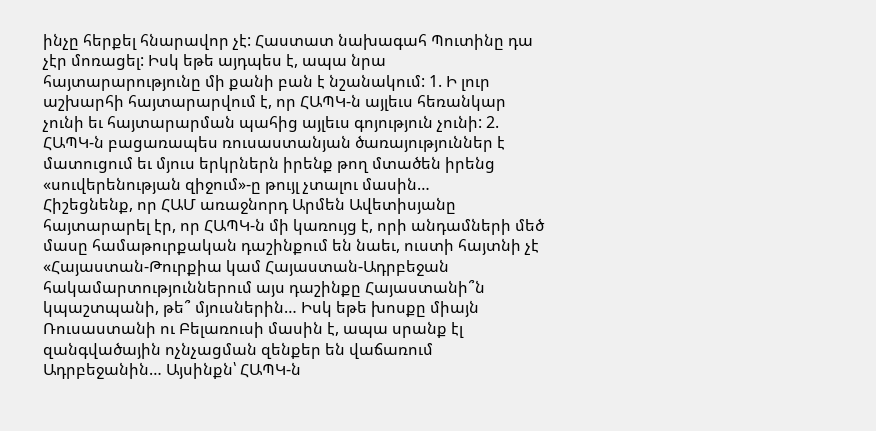ինչը հերքել հնարավոր չէ: Հաստատ նախագահ Պուտինը դա չէր մոռացել: Իսկ եթե այդպես է, ապա նրա հայտարարությունը մի քանի բան է նշանակում: 1. Ի լուր աշխարհի հայտարարվում է, որ ՀԱՊԿ-ն այլեւս հեռանկար չունի եւ հայտարարման պահից այլեւս գոյություն չունի: 2. ՀԱՊԿ-ն բացառապես ռուսաստանյան ծառայություններ է մատուցում եւ մյուս երկրներն իրենք թող մտածեն իրենց «սուվերենության զիջում»-ը թույլ չտալու մասին…
Հիշեցնենք, որ ՀԱՄ առաջնորդ Արմեն Ավետիսյանը հայտարարել էր, որ ՀԱՊԿ-ն մի կառույց է, որի անդամների մեծ մասը համաթուրքական դաշինքում են նաեւ, ուստի հայտնի չէ «Հայաստան-Թուրքիա կամ Հայաստան-Ադրբեջան հակամարտություններում այս դաշինքը Հայաստանի՞ն կպաշտպանի, թե՞ մյուսներին… Իսկ եթե խոսքը միայն Ռուսաստանի ու Բելառուսի մասին է, ապա սրանք էլ զանգվածային ոչնչացման զենքեր են վաճառում Ադրբեջանին… Այսինքն՝ ՀԱՊԿ-ն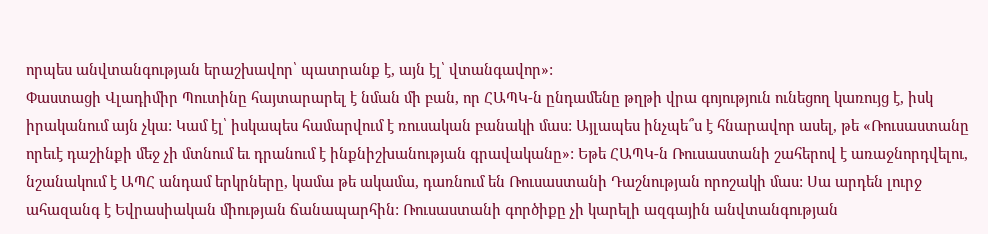որպես անվտանգության երաշխավոր՝ պատրանք է, այն էլ՝ վտանգավոր»:
Փաստացի Վլադիմիր Պուտինը հայտարարել է նման մի բան, որ ՀԱՊԿ-ն ընդամենը թղթի վրա գոյություն ունեցող կառույց է, իսկ իրականում այն չկա: Կամ էլ՝ իսկապես համարվում է ռուսական բանակի մաս: Այլապես ինչպե՞ս է հնարավոր ասել, թե «Ռուսաստանը որեւէ դաշինքի մեջ չի մտնում եւ դրանում է ինքնիշխանության գրավականը»: Եթե ՀԱՊԿ-ն Ռուսաստանի շահերով է առաջնորդվելու, նշանակում է ԱՊՀ անդամ երկրները, կամա թե ակամա, դառնում են Ռուսաստանի Դաշնության որոշակի մաս: Սա արդեն լուրջ ահազանգ է Եվրասիական միության ճանապարհին: Ռուսաստանի գործիքը չի կարելի ազգային անվտանգության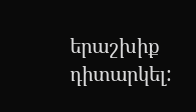երաշխիք դիտարկել: